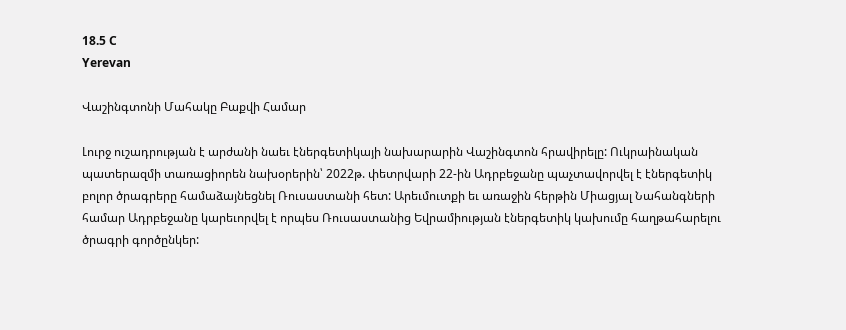18.5 C
Yerevan

Վաշինգտոնի Մահակը Բաքվի Համար

Լուրջ ուշադրության է արժանի նաեւ էներգետիկայի նախարարին Վաշինգտոն հրավիրելը: Ուկրաինական պատերազմի տառացիորեն նախօրերին՝ 2022թ. փետրվարի 22-ին Ադրբեջանը պաչտավորվել է էներգետիկ բոլոր ծրագրերը համաձայնեցնել Ռուսաստանի հետ: Արեւմուտքի եւ առաջին հերթին Միացյալ Նահանգների համար Ադրբեջանը կարեւորվել է որպես Ռուսաստանից Եվրամիության էներգետիկ կախումը հաղթահարելու ծրագրի գործընկեր: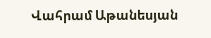Վահրամ Աթանեսյան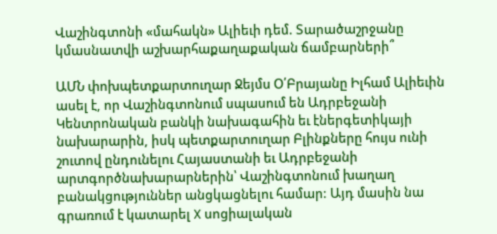Վաշինգտոնի «մահակն» Ալիեւի դեմ. Տարածաշրջանը կմասնատվի աշխարհաքաղաքական ճամբարների՞

ԱՄՆ փոխպետքարտուղար Ջեյմս Օ՛Բրայանը Իլհամ Ալիեւին ասել է, որ Վաշինգտոնում սպասում են Ադրբեջանի Կենտրոնական բանկի նախագահին եւ էներգետիկայի նախարարին, իսկ պետքարտուղար Բլինքները հույս ունի շուտով ընդունելու Հայաստանի եւ Ադրբեջանի արտգործնախարարներին՝ Վաշինգտոնում խաղաղ բանակցություններ անցկացնելու համար: Այդ մասին նա գրառում է կատարել X սոցիալական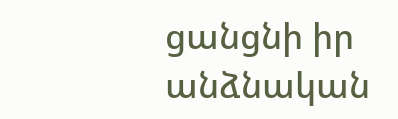ցանցնի իր անձնական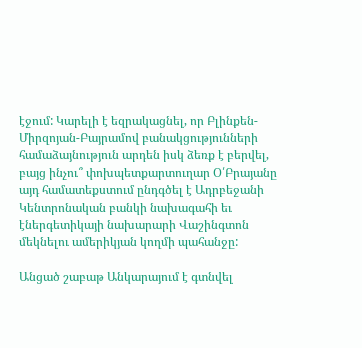էջում: Կարելի է եզրակացնել, որ Բլինքեն-Միրզոյան-Բայրամով բանակցությունների համաձայնություն արդեն իսկ ձեռք է բերվել, բայց ինչու՞ փոխպետքարտուղար Օ՛Բրայանը այդ համատեքստում ընդգծել է Ադրբեջանի Կենտրոնական բանկի նախագահի եւ էներգետիկայի նախարարի Վաշինգտոն մեկնելու ամերիկյան կողմի պահանջը:

Անցած շաբաթ Անկարայում է գտնվել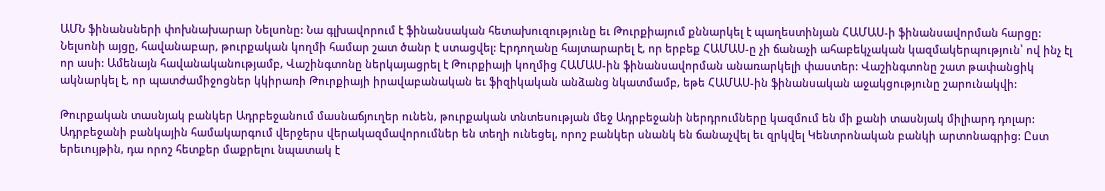ԱՄՆ ֆինանսների փոխնախարար Նելսոնը: Նա գլխավորում է ֆինանսական հետախուզությունը եւ Թուրքիայում քննարկել է պաղեստինյան ՀԱՄԱՍ‑ի ֆինանսավորման հարցը: Նելսոնի այցը, հավանաբար, թուրքական կողմի համար շատ ծանր է ստացվել: Էրդողանը հայտարարել է, որ երբեք ՀԱՄԱՍ‑ը չի ճանաչի ահաբեկչական կազմակերպություն՝ ով ինչ էլ որ ասի: Ամենայն հավանականությամբ, Վաշինգտոնը ներկայացրել է Թուրքիայի կողմից ՀԱՄԱՍ-ին ֆինանսավորման անառարկելի փաստեր: Վաշինգտոնը շատ թափանցիկ ակնարկել է, որ պատժամիջոցներ կկիրառի Թուրքիայի իրավաբանական եւ ֆիզիկական անձանց նկատմամբ, եթե ՀԱՄԱՍ-ին ֆինանսական աջակցությունը շարունակվի:

Թուրքական տասնյակ բանկեր Ադրբեջանում մասնաճյուղեր ունեն, թուրքական տնտեսության մեջ Ադրբեջանի ներդրումները կազմում են մի քանի տասնյակ միլիարդ դոլար: Ադրբեջանի բանկային համակարգում վերջերս վերակազմավորումներ են տեղի ունեցել, որոշ բանկեր սնանկ են ճանաչվել եւ զրկվել Կենտրոնական բանկի արտոնագրից: Ըստ երեւույթին, դա որոշ հետքեր մաքրելու նպատակ է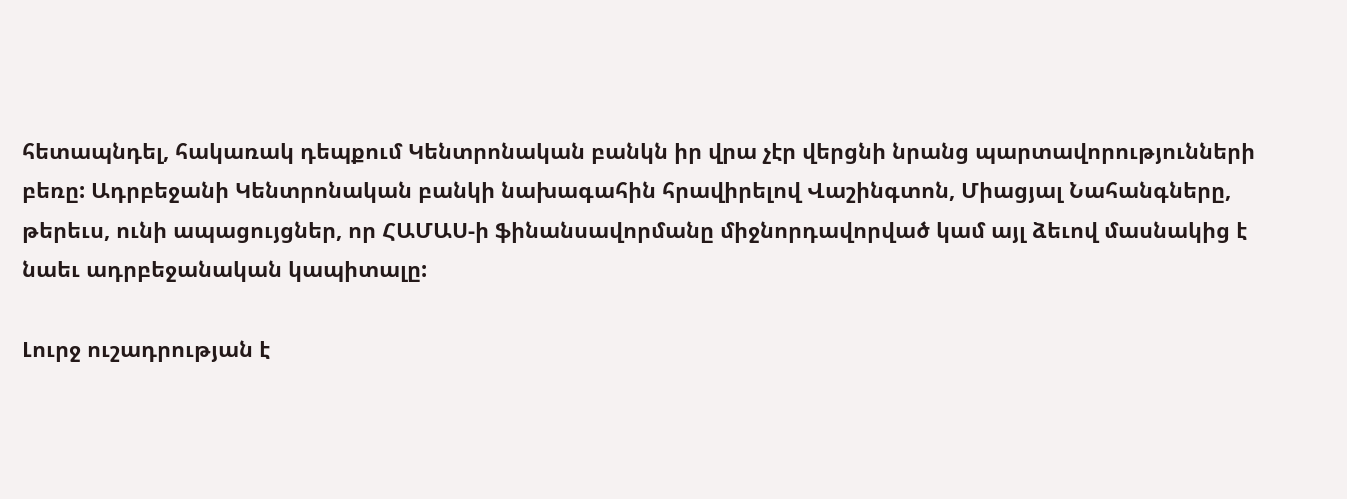հետապնդել, հակառակ դեպքում Կենտրոնական բանկն իր վրա չէր վերցնի նրանց պարտավորությունների բեռը: Ադրբեջանի Կենտրոնական բանկի նախագահին հրավիրելով Վաշինգտոն, Միացյալ Նահանգները, թերեւս, ունի ապացույցներ, որ ՀԱՄԱՍ‑ի ֆինանսավորմանը միջնորդավորված կամ այլ ձեւով մասնակից է նաեւ ադրբեջանական կապիտալը:

Լուրջ ուշադրության է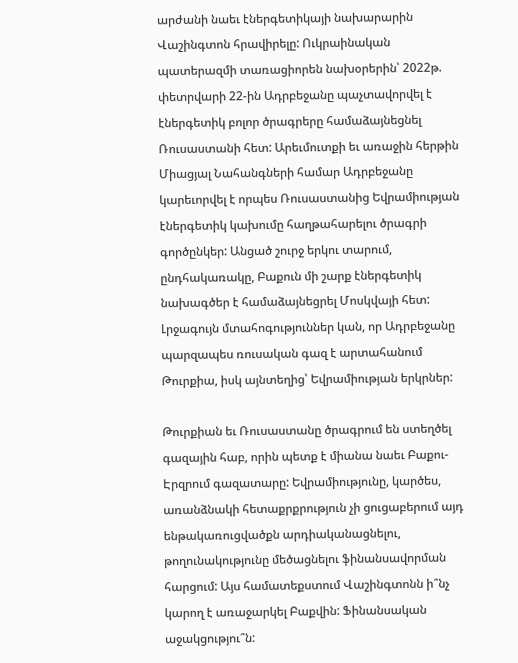արժանի նաեւ էներգետիկայի նախարարին Վաշինգտոն հրավիրելը: Ուկրաինական պատերազմի տառացիորեն նախօրերին՝ 2022թ. փետրվարի 22-ին Ադրբեջանը պաչտավորվել է էներգետիկ բոլոր ծրագրերը համաձայնեցնել Ռուսաստանի հետ: Արեւմուտքի եւ առաջին հերթին Միացյալ Նահանգների համար Ադրբեջանը կարեւորվել է որպես Ռուսաստանից Եվրամիության էներգետիկ կախումը հաղթահարելու ծրագրի գործընկեր: Անցած շուրջ երկու տարում, ընդհակառակը, Բաքուն մի շարք էներգետիկ նախագծեր է համաձայնեցրել Մոսկվայի հետ: Լրջագույն մտահոգություններ կան, որ Ադրբեջանը պարզապես ռուսական գազ է արտահանում Թուրքիա, իսկ այնտեղից՝ Եվրամիության երկրներ:

Թուրքիան եւ Ռուսաստանը ծրագրում են ստեղծել գազային հաբ, որին պետք է միանա նաեւ Բաքու-Էրզրում գազատարը: Եվրամիությունը, կարծես, առանձնակի հետաքրքրություն չի ցուցաբերում այդ ենթակառուցվածքն արդիականացնելու, թողունակությունը մեծացնելու ֆինանսավորման հարցում: Այս համատեքստում Վաշինգտոնն ի՞նչ կարող է առաջարկել Բաքվին: Ֆինանսական աջակցությու՞ն: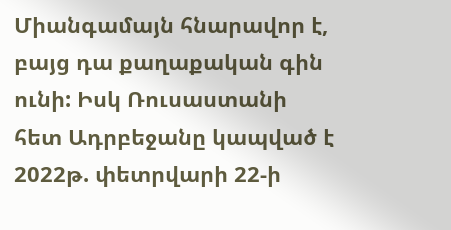Միանգամայն հնարավոր է, բայց դա քաղաքական գին ունի: Իսկ Ռուսաստանի հետ Ադրբեջանը կապված է 2022թ. փետրվարի 22‑ի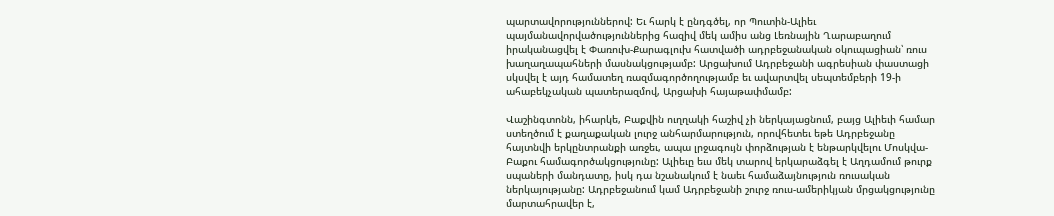պարտավորություններով: Եւ հարկ է ընդգծել, որ Պուտին-Ալիեւ պայմանավորվածություններից հազիվ մեկ ամիս անց Լեռնային Ղարաբաղում իրականացվել է Փառուխ-Քարագլուխ հատվածի ադրբեջանական օկուպացիան՝ ռուս խաղաղապահների մասնակցությամբ: Արցախում Ադրբեջանի ագրեսիան փաստացի սկսվել է այդ համատեղ ռազմագործողությամբ եւ ավարտվել սեպտեմբերի 19‑ի ահաբեկչական պատերազմով, Արցախի հայաթափմամբ:

Վաշինգտոնն, իհարկե, Բաքվին ուղղակի հաշիվ չի ներկայացնում, բայց Ալիեւի համար ստեղծում է քաղաքական լուրջ անհարմարություն, որովհետեւ եթե Ադրբեջանը հայտնվի երկընտրանքի առջեւ, ապա լրջագույն փորձության է ենթարկվելու Մոսկվա-Բաքու համագործակցությունը: Ալիեւը եւս մեկ տարով երկարաձգել է Աղդամում թուրք սպաների մանդատը, իսկ դա նշանակում է նաեւ համաձայնություն ռուսական ներկայությանը: Ադրբեջանում կամ Ադրբեջանի շուրջ ռուս-ամերիկյան մրցակցությունը մարտահրավեր է,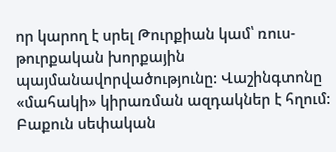որ կարող է սրել Թուրքիան կամ՝ ռուս-թուրքական խորքային պայմանավորվածությունը: Վաշինգտոնը «մահակի» կիրառման ազդակներ է հղում: Բաքուն սեփական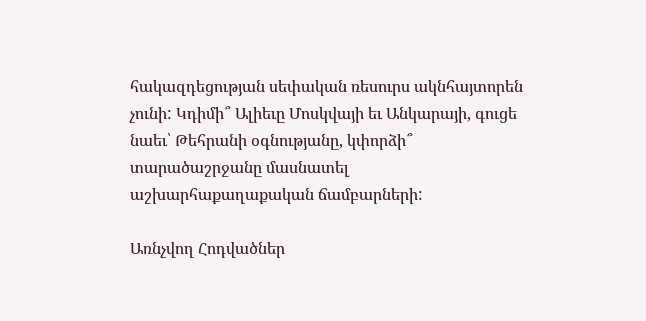հակազդեցության սեփական ռեսուրս ակնհայտորեն չունի: Կդիմի՞ Ալիեւը Մոսկվայի եւ Անկարայի, գուցե նաեւ՝ Թեհրանի օգնությանը, կփորձի՞ տարածաշրջանը մասնատել աշխարհաքաղաքական ճամբարների:

Առնչվող Հոդվածներ